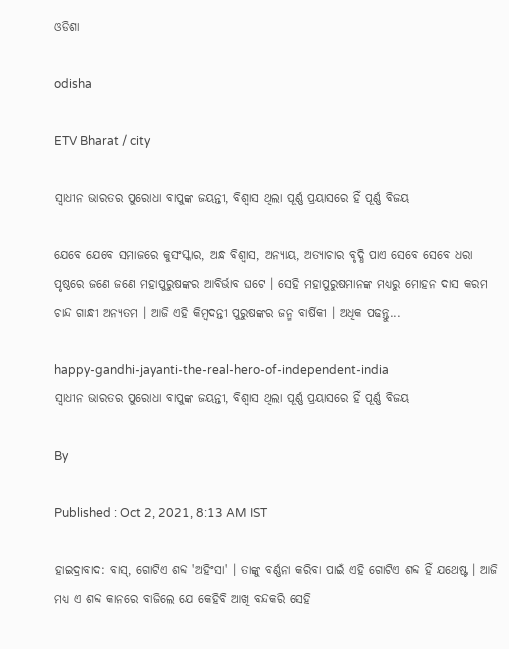ଓଡିଶା

odisha

ETV Bharat / city

ସ୍ବାଧୀନ ଭାରତର ପୁରୋଧା ବାପୁଙ୍କ ଜୟନ୍ତୀ, ବିଶ୍ବାସ ଥିଲା ପୂର୍ଣ୍ଣ ପ୍ରୟାସରେ ହିଁ ପୂର୍ଣ୍ଣ ବିଜୟ

ଯେବେ ଯେବେ ସମାଜରେ କୁସଂସ୍କାର, ଅନ୍ଧ ବିଶ୍ବାସ, ଅନ୍ୟାୟ, ଅତ୍ୟାଚାର ବୃଦ୍ଧି ପାଏ ସେବେ ସେବେ ଧରା ପୃଷ୍ଠରେ ଜଣେ ଜଣେ ମହାପୁରୁଷଙ୍କର ଆବିର୍ଭାବ ଘଟେ । ସେହି ମହାପୁରୁଷମାନଙ୍କ ମଧ୍ୟରୁ ମୋହନ ଦାସ କରମ ଚାନ୍ଦ ଗାନ୍ଧୀ ଅନ୍ୟତମ । ଆଜି ଏହି କିମ୍ବଦନ୍ତୀ ପୁରୁଷଙ୍କର ଜନ୍ମ ବାର୍ଷିକୀ । ଅଧିକ ପଢନ୍ତୁ...

happy-gandhi-jayanti-the-real-hero-of-independent-india
ସ୍ବାଧୀନ ଭାରତର ପୁରୋଧା ବାପୁଙ୍କ ଜୟନ୍ତୀ, ବିଶ୍ବାସ ଥିଲା ପୂର୍ଣ୍ଣ ପ୍ରୟାସରେ ହିଁ ପୂର୍ଣ୍ଣ ବିଜୟ

By

Published : Oct 2, 2021, 8:13 AM IST

ହାଇଦ୍ରାବାଦ: ବାସ୍, ଗୋଟିଏ ଶବ୍ଦ 'ଅହିଂସା' । ତାଙ୍କୁ ବର୍ଣ୍ଣନା କରିବା ପାଇଁ ଏହି ଗୋଟିଏ ଶବ୍ଦ ହିଁ ଯଥେଷ୍ଟ । ଆଜି ମଧ୍ୟ ଏ ଶବ୍ଦ କାନରେ ବାଜିଲେ ଯେ କେହିବି ଆଖି ବନ୍ଦକରି ସେହି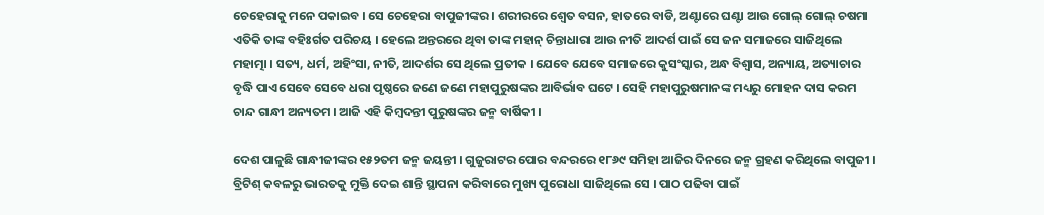ଚେହେରାକୁ ମନେ ପକାଇବ । ସେ ଚେହେରା ବାପୁଜୀଙ୍କର । ଶରୀରରେ ଶ୍ବେତ ବସନ, ହାତରେ ବାଡି, ଅଣ୍ଟାରେ ଘଣ୍ଟା ଆଉ ଗୋଲ୍ ଗୋଲ୍ ଚଷମା ଏତିକି ତାଙ୍କ ବହିଃର୍ଗତ ପରିଚୟ । ହେଲେ ଅନ୍ତରରେ ଥିବା ତାଙ୍କ ମହାନ୍ ଚିନ୍ତାଧାରା ଆଉ ନୀତି ଆଦର୍ଶ ପାଇଁ ସେ ଜନ ସମାଜରେ ସାଜିଥିଲେ ମହାତ୍ମା । ସତ୍ୟ, ଧର୍ମ, ଅହିଂସା, ନୀତି, ଆଦର୍ଶର ସେ ଥିଲେ ପ୍ରତୀକ । ଯେବେ ଯେବେ ସମାଜରେ କୁସଂସ୍କାର, ଅନ୍ଧ ବିଶ୍ବାସ, ଅନ୍ୟାୟ, ଅତ୍ୟାଚାର ବୃଦ୍ଧି ପାଏ ସେବେ ସେବେ ଧରା ପୃଷ୍ଠରେ ଜଣେ ଜଣେ ମହାପୁରୁଷଙ୍କର ଆବିର୍ଭାବ ଘଟେ । ସେହି ମହାପୁରୁଷମାନଙ୍କ ମଧ୍ୟରୁ ମୋହନ ଦାସ କରମ ଚାନ୍ଦ ଗାନ୍ଧୀ ଅନ୍ୟତମ । ଆଜି ଏହି କିମ୍ବଦନ୍ତୀ ପୁରୁଷଙ୍କର ଜନ୍ମ ବାର୍ଷିକୀ ।

ଦେଶ ପାଳୁଛି ଗାନ୍ଧୀଜୀଙ୍କର ୧୫୨ତମ ଜନ୍ମ ଜୟନ୍ତୀ । ଗୁଜୁରାଟର ପୋର ବନ୍ଦରରେ ୧୮୬୯ ସମିହା ଆଜିର ଦିନରେ ଜନ୍ମ ଗ୍ରହଣ କରିଥିଲେ ବାପୁଜୀ । ବ୍ରିଟିଶ୍ କବଳରୁ ଭାରତକୁ ମୁକ୍ତି ଦେଇ ଶାନ୍ତି ସ୍ଥାପନା କରିବାରେ ମୁଖ୍ୟ ପୁରୋଧା ସାଜିଥିଲେ ସେ । ପାଠ ପଢିବା ପାଇଁ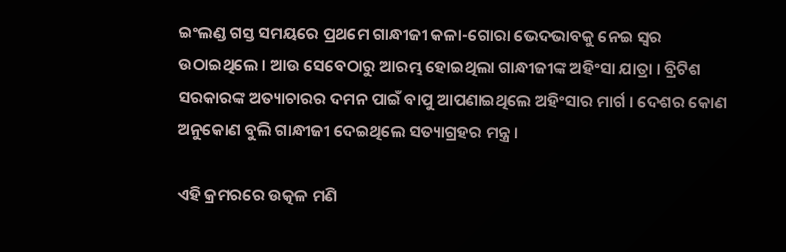ଇଂଲଣ୍ଡ ଗସ୍ତ ସମୟରେ ପ୍ରଥମେ ଗାନ୍ଧୀଜୀ କଳା-ଗୋରା ଭେଦଭାବକୁ ନେଇ ସ୍ବର ଉଠାଇଥିଲେ । ଆଉ ସେବେଠାରୁ ଆରମ୍ଭ ହୋଇଥିଲା ଗାନ୍ଧୀଜୀଙ୍କ ଅହିଂସା ଯାତ୍ରା । ବ୍ରିଟିଶ ସରକାରଙ୍କ ଅତ୍ୟାଚାରର ଦମନ ପାଇଁ ବାପୁ ଆପଣାଇଥିଲେ ଅହିଂସାର ମାର୍ଗ । ଦେଶର କୋଣ ଅନୁକୋଣ ବୁଲି ଗାନ୍ଧୀଜୀ ଦେଇଥିଲେ ସତ୍ୟାଗ୍ରହର ମନ୍ତ୍ର ।

ଏହି କ୍ରମରରେ ଉତ୍କଳ ମଣି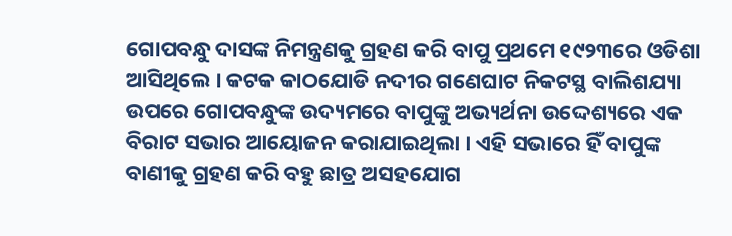ଗୋପବନ୍ଧୁ ଦାସଙ୍କ ନିମନ୍ତ୍ରଣକୁ ଗ୍ରହଣ କରି ବାପୁ ପ୍ରଥମେ ୧୯୨୩ରେ ଓଡିଶା ଆସିଥିଲେ । କଟକ କାଠଯୋଡି ନଦୀର ଗଣେଘାଟ ନିକଟସ୍ଥ ବାଲିଶଯ୍ୟା ଉପରେ ଗୋପବନ୍ଧୁଙ୍କ ଉଦ୍ୟମରେ ବାପୁଙ୍କୁ ଅଭ୍ୟର୍ଥନା ଉଦ୍ଦେଶ୍ୟରେ ଏକ ବିରାଟ ସଭାର ଆୟୋଜନ କରାଯାଇଥିଲା । ଏହି ସଭାରେ ହିଁ ବାପୁଙ୍କ ବାଣୀକୁ ଗ୍ରହଣ କରି ବହୁ ଛାତ୍ର ଅସହଯୋଗ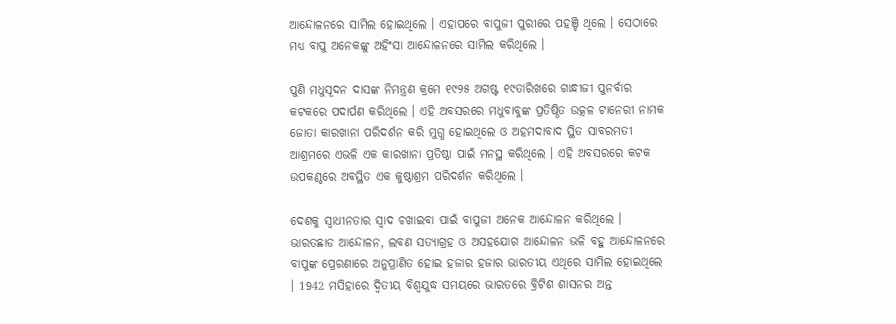ଆନ୍ଦୋଳନରେ ସାମିଲ ହୋଇଥିଲେ । ଏହାପରେ ବାପୁଜୀ ପୁରୀରେ ପହଞ୍ଚି ଥିଲେ । ସେଠାରେ ମଧ୍ୟ ବାପୁ ଅନେକଙ୍କୁ ଅହିଂସା ଆନ୍ଦୋଳନରେ ସାମିଲ କରିଥିଲେ ।

ପୁଣି ମଧୁସୂଦନ ଦାସଙ୍କ ନିମନ୍ତ୍ରଣ କ୍ରମେ ୧୯୨୫ ଅଗଷ୍ଟ ୧୯ତାରିଖରେ ଗାନ୍ଧୀଜୀ ପୁନର୍ବାର କଟକରେ ପଦାର୍ପଣ କରିଥିଲେ । ଏହି ଅବସରରେ ମଧୁବାବୁଙ୍କ ପ୍ରତିଷ୍ଠିତ ଉତ୍କଳ ଟାନେରୀ ନାମକ ଜୋତା କାରଖାନା ପରିଦର୍ଶନ କରି ମୁଗ୍ଧ ହୋଇଥିଲେ ଓ ଅହମଦାବାଦ ସ୍ଥିତ ସାବରମତୀ ଆଶ୍ରମରେ ଏଭଳି ଏକ କାରଖାନା ପ୍ରତିଷ୍ଠା ପାଇଁ ମନସ୍ଥ କରିଥିଲେ । ଏହି ଅବସରରେ କଟକ ଉପକଣ୍ଠରେ ଅବସ୍ଥିତ ଏକ କୁଷ୍ଠାଶ୍ରମ ପରିଦର୍ଶନ କରିଥିଲେ ।

ଦେଶକୁ ସ୍ବାଧୀନତାର ସ୍ବାଦ ଚଖାଇବା ପାଇଁ ବାପୁଜୀ ଅନେକ ଆନ୍ଦୋଳନ କରିଥିଲେ । ଭାରତଛାଡ ଆନ୍ଦୋଳନ, ଲବଣ ସତ୍ୟାଗ୍ରହ ଓ ଅସହଯୋଗ ଆନ୍ଦୋଳନ ଭଳି ବହୁ ଆନ୍ଦୋଳନରେ ବାପୁଙ୍କ ପ୍ରେରଣାରେ ଅନୁପ୍ରାଣିତ ହୋଇ ହଜାର ହଜାର ଭାରତୀୟ ଏଥିରେ ସାମିଲ ହୋଇଥିଲେ । 1942 ମସିହାରେ ଦ୍ବିତୀୟ ବିଶ୍ବଯୁଦ୍ଧ ସମୟରେ ଭାରତରେ ବ୍ରିଟିଶ ଶାସନର ଅନ୍ତ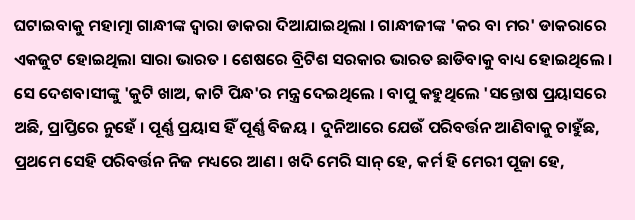ଘଟାଇବାକୁ ମହାତ୍ମା ଗାନ୍ଧୀଙ୍କ ଦ୍ବାରା ଡାକରା ଦିଆଯାଇଥିଲା । ଗାନ୍ଧୀଜୀଙ୍କ 'କର ବା ମର' ଡାକରାରେ ଏକଜୁଟ ହୋଇଥିଲା ସାରା ଭାରତ । ଶେଷରେ ବ୍ରିଟିଶ ସରକାର ଭାରତ ଛାଡିବାକୁ ବାଧ୍ୟ ହୋଇଥିଲେ । ସେ ଦେଶବାସୀଙ୍କୁ 'କୁଟି ଖାଅ, କାଟି ପିନ୍ଧ'ର ମନ୍ତ୍ର ଦେଇଥିଲେ । ବାପୁ କହୁଥିଲେ 'ସନ୍ତୋଷ ପ୍ରୟାସରେ ଅଛି, ପ୍ରାପ୍ତିରେ ନୁହେଁ । ପୂର୍ଣ୍ଣ ପ୍ରୟାସ ହିଁ ପୂର୍ଣ୍ଣ ବିଜୟ । ଦୁନିଆରେ ଯେଉଁ ପରିବର୍ତ୍ତନ ଆଣିବାକୁ ଚାହୁଁଛ, ପ୍ରଥମେ ସେହି ପରିବର୍ତ୍ତନ ନିଜ ମଧ୍ୟରେ ଆଣ । ଖଦି ମେରି ସାନ୍ ହେ, କର୍ମ ହି ମେରୀ ପୂଜା ହେ,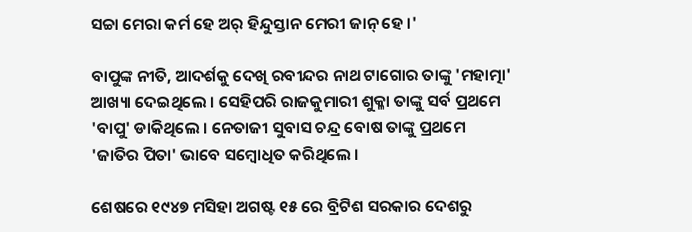ସଚ୍ଚା ମେରା କର୍ମ ହେ ଅର୍ ହିନ୍ଦୁସ୍ତାନ ମେରୀ ଜାନ୍ ହେ ।'

ବାପୁଙ୍କ ନୀତି, ଆଦର୍ଶକୁ ଦେଖି ରବୀନ୍ଦର ନାଥ ଟାଗୋର ତାଙ୍କୁ 'ମହାତ୍ମା' ଆଖ୍ୟା ଦେଇଥିଲେ । ସେହିପରି ରାଜକୁମାରୀ ଶୁକ୍ଳା ତାଙ୍କୁ ସର୍ବ ପ୍ରଥମେ 'ବାପୁ' ଡାକିଥିଲେ । ନେତାଜୀ ସୁବାସ ଚନ୍ଦ୍ର ବୋଷ ତାଙ୍କୁ ପ୍ରଥମେ 'ଜାତିର ପିତା' ଭାବେ ସମ୍ବୋଧିତ କରିଥିଲେ ।

ଶେଷରେ ୧୯୪୭ ମସିହା ଅଗଷ୍ଟ ୧୫ ରେ ବ୍ରିଟିଶ ସରକାର ଦେଶରୁ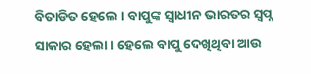ବିତାଡିତ ହେଲେ । ବାପୁଙ୍କ ସ୍ବାଧୀନ ଭାରତର ସ୍ବପ୍ନ ସାକାର ହେଲା । ହେଲେ ବାପୁ ଦେଖିଥିବା ଆଉ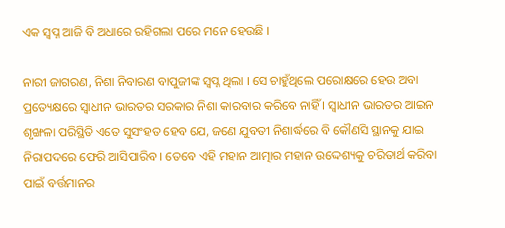ଏକ ସ୍ବପ୍ନ ଆଜି ବି ଅଧାରେ ରହିଗଲା ପରେ ମନେ ହେଉଛି ।

ନାରୀ ଜାଗରଣ, ନିଶା ନିବାରଣ ବାପୁଜୀଙ୍କ ସ୍ବପ୍ନ ଥିଲା । ସେ ଚାହୁଁଥିଲେ ପରୋକ୍ଷରେ ହେଉ ଅବା ପ୍ରତ୍ୟେକ୍ଷରେ ସ୍ବାଧୀନ ଭାରତର ସରକାର ନିଶା କାରବାର କରିବେ ନାହିଁ । ସ୍ବାଧୀନ ଭାରତର ଆଇନ ଶୃଙ୍ଖଳା ପରିସ୍ଥିତି ଏତେ ସୁସଂହତ ହେବ ଯେ, ଜଣେ ଯୁବତୀ ନିଶାର୍ଦ୍ଧରେ ବି କୌଣସି ସ୍ଥାନକୁ ଯାଇ ନିରାପଦରେ ଫେରି ଆସିପାରିବ । ତେବେ ଏହି ମହାନ ଆତ୍ମାର ମହାନ ଉଦ୍ଦେଶ୍ୟକୁ ଚରିତାର୍ଥ କରିବା ପାଇଁ ବର୍ତ୍ତମାନର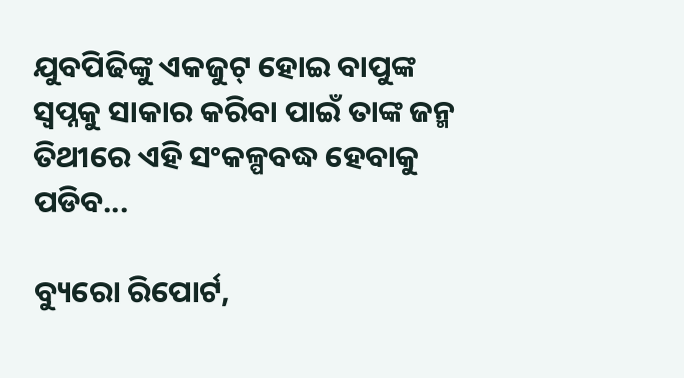ଯୁବପିଢିଙ୍କୁ ଏକଜୁଟ୍ ହୋଇ ବାପୁଙ୍କ ସ୍ବପ୍ନକୁ ସାକାର କରିବା ପାଇଁ ତାଙ୍କ ଜନ୍ମ ତିଥୀରେ ଏହି ସଂକଳ୍ପବଦ୍ଧ ହେବାକୁ ପଡିବ...

ବ୍ୟୁରୋ ରିପୋର୍ଟ,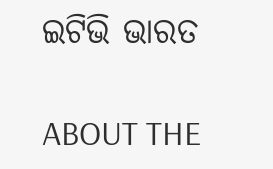ଇଟିଭି ଭାରତ

ABOUT THE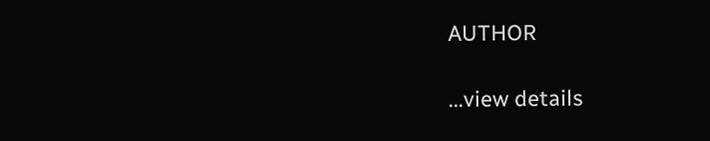AUTHOR

...view details